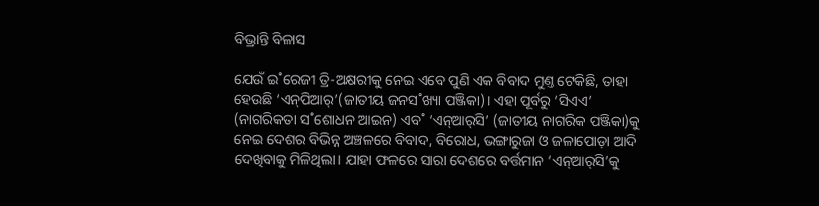ବିଭ୍ରାନ୍ତି ବିଳାସ

ଯେଉଁ ଇ˚ରେଜୀ ତ୍ରି-ଅକ୍ଷରୀକୁ ନେଇ ଏବେ ପୁଣି ଏକ ବିବାଦ ମୁଣ୍ତ ଟେକିଛି, ତାହା ହେଉଛି ‘ଏନ୍‌ପିଆର‌୍‌’(ଜାତୀୟ ଜନସ˚ଖ୍ୟା ପଞ୍ଜିକା)। ଏହା ପୂର୍ବରୁ ‘ସିଏଏ’ (ନାଗରିକତା ସ˚ଶୋଧନ ଆଇନ) ଏବ˚ ‘ଏନ୍‌ଆର‌୍‌ସି’ (ଜାତୀୟ ନାଗରିକ ପଞ୍ଜିକା)କୁ ନେଇ ଦେଶର ବିଭିନ୍ନ ଅଞ୍ଚଳରେ ବିବାଦ, ବିରୋଧ, ଭଙ୍ଗାରୁଜା ଓ ଜଳାପୋଡ଼ା ଆଦି ଦେଖିବାକୁ ମିଳିଥିଲା। ଯାହା ଫଳରେ ସାରା ଦେଶରେ ବର୍ତ୍ତମାନ ‘ଏନ୍‌ଆର‌୍‌ସି’କୁ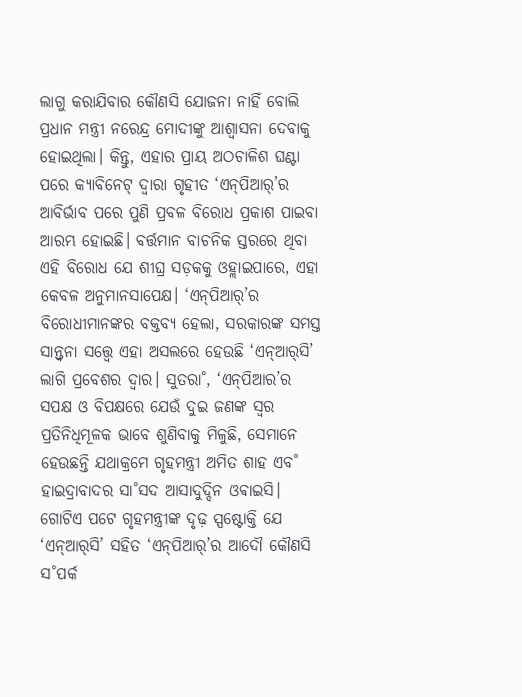ଲାଗୁ କରାଯିବାର କୌଣସି ଯୋଜନା ନାହିଁ ବୋଲି ପ୍ରଧାନ ମନ୍ତ୍ରୀ ନରେନ୍ଦ୍ର ମୋଦୀଙ୍କୁ ଆଶ୍ବାସନା ଦେବାକୁ ହୋଇଥିଲା। କିନ୍ତୁ, ଏହାର ପ୍ରାୟ ଅଠଚାଳିଶ ଘଣ୍ଟା ପରେ କ୍ୟାବିନେଟ୍‌ ଦ୍ବାରା ଗୃହୀତ ‘ଏନ୍‌ପିଆର‌୍‌’ର ଆବିର୍ଭାବ ପରେ ପୁଣି ପ୍ରବଳ ବିରୋଧ ପ୍ରକାଶ ପାଇବା ଆରମ୍ଭ ହୋଇଛି। ବର୍ତ୍ତମାନ ବାଚନିକ ସ୍ତରରେ ଥିବା ଏହି ବିରୋଧ ଯେ ଶୀଘ୍ର ସଡ଼କକୁ ଓହ୍ଲାଇପାରେ, ଏହା କେବଳ ଅନୁମାନସାପେକ୍ଷ। ‘ଏନ୍‌ପିଆର‌୍‌’ର ବିରୋଧୀମାନଙ୍କର ବକ୍ତବ୍ୟ ହେଲା, ସରକାରଙ୍କ ସମସ୍ତ ସାନ୍ତ୍ବନା ସତ୍ତ୍ବେ ଏହା ଅସଲରେ ହେଉଛି ‘ଏନ୍‌ଆର୍‌ସି’ ଲାଗି ପ୍ରବେଶର ଦ୍ବାର। ସୁତରା˚, ‘ଏନ୍‌ପିଆର’ର ସପକ୍ଷ ଓ ବିପକ୍ଷରେ ଯେଉଁ ଦୁଇ ଜଣଙ୍କ ସ୍ବର ପ୍ରତିନିଧିମୂଳକ ଭାବେ ଶୁଣିବାକୁ ମିଳୁଛି, ସେମାନେ ହେଉଛନ୍ତି ଯଥାକ୍ରମେ ଗୃହମନ୍ତ୍ରୀ ଅମିତ ଶାହ ଏବ˚ ହାଇଦ୍ରାବାଦର ସା˚ସଦ ଆସାଦୁଦ୍ଦିନ ଓଵାଇସି। ଗୋଟିଏ ପଟେ ଗୃହମନ୍ତ୍ରୀଙ୍କ ଦୃଢ଼ ସ୍ପଷ୍ଟୋକ୍ତି ଯେ ‘ଏନ୍‌ଆର‌୍‌ସି’ ସହିତ ‘ଏନ୍‌ପିଆର‌୍‌’ର ଆଦୌ କୌଣସି ସ˚ପର୍କ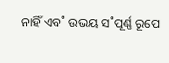ନାହିଁ ଏବ˚ ଉଭୟ ସ˚ପୂର୍ଣ୍ଣ ରୂପେ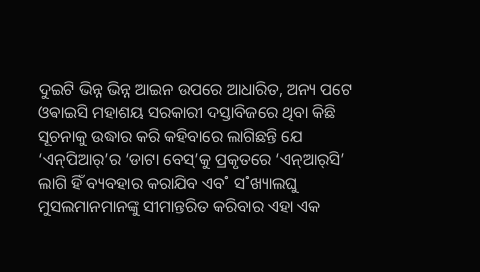ଦୁଇଟି ଭିନ୍ନ ଭିନ୍ନ ଆଇନ ଉପରେ ଆଧାରିତ, ଅନ୍ୟ ପଟେ ଓଵାଇସି ମହାଶୟ ସରକାରୀ ଦସ୍ତାବିଜରେ ଥିବା କିଛି ସୂଚନାକୁ ଉଦ୍ଧାର କରି କହିବାରେ ଲାଗିଛନ୍ତି ଯେ ‘ଏନ୍‌ପିଆର‌୍‌’ର ‘ଡାଟା ବେସ୍‌’କୁ ପ୍ରକୃତରେ ‘ଏନ୍‌ଆର‌୍‌ସି’ ଲାଗି ହିଁ ବ୍ୟବହାର କରାଯିବ ଏବ˚ ସ˚ଖ୍ୟାଲଘୁ ମୁସଲମାନମାନଙ୍କୁ ସୀମାନ୍ତରିତ କରିବାର ଏହା ଏକ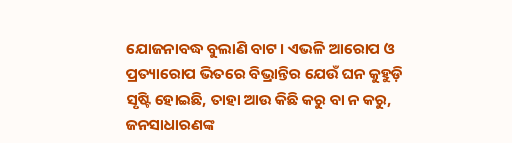ଯୋଜନାବଦ୍ଧ ବୁଲାଣି ବାଟ। ଏଭଳି ଆରୋପ ଓ ପ୍ରତ୍ୟାରୋପ ଭିତରେ ବିଭ୍ରାନ୍ତିର ଯେଉଁ ଘନ କୁହୁଡ଼ି ସୃଷ୍ଟି ହୋଇଛି, ତାହା ଆଉ କିଛି କରୁ ବା ନ କରୁ, ଜନସାଧାରଣଙ୍କ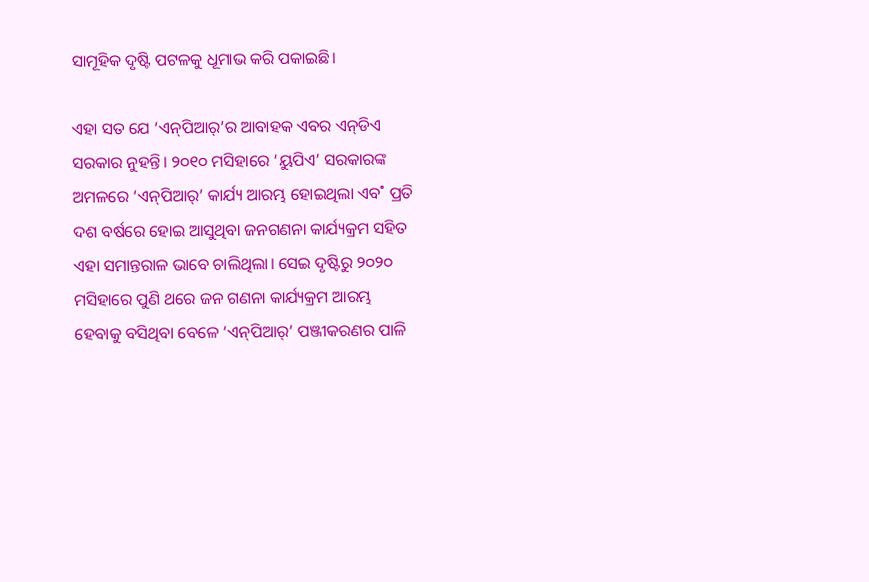ସାମୂହିକ ଦୃଷ୍ଟି ପଟଳକୁ ଧୂମାଭ କରି ପକାଇଛି।

ଏହା ସତ ଯେ ‘ଏନ୍‌ପିଆର‌୍‌’ର ଆବାହକ ଏବର ଏନ୍‌ଡିଏ ସରକାର ନୁହନ୍ତି। ୨୦୧୦ ମସିହାରେ ‘ୟୁପିଏ’ ସରକାରଙ୍କ ଅମଳରେ ‘ଏନ୍‌ପିଆର‌୍‌’ କାର୍ଯ୍ୟ ଆରମ୍ଭ ହୋଇଥିଲା ଏବ˚ ପ୍ରତି ଦଶ ବର୍ଷରେ ହୋଇ ଆସୁଥିବା ଜନଗଣନା କାର୍ଯ୍ୟକ୍ରମ ସହିତ ଏହା ସମାନ୍ତରାଳ ଭାବେ ଚାଲିଥିଲା। ସେଇ ଦୃଷ୍ଟିରୁ ୨୦୨୦ ମସିହାରେ ପୁଣି ଥରେ ଜନ ଗଣନା କାର୍ଯ୍ୟକ୍ରମ ଆରମ୍ଭ ହେବାକୁ ବସିଥିବା ବେଳେ ‘ଏନ୍‌ପିଆର‌୍‌’ ପଞ୍ଜୀକରଣର ପାଳି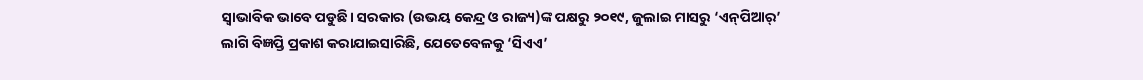ସ୍ବାଭାବିକ ଭାବେ ପଡୁଛି। ସରକାର (ଉଭୟ କେନ୍ଦ୍ର ଓ ରାଜ୍ୟ)ଙ୍କ ପକ୍ଷରୁ ୨୦୧୯, ଜୁଲାଇ ମାସରୁ ‘ଏନ୍‌ପିଆର‌୍‌’ ଲାଗି ବିଜ୍ଞପ୍ତି ପ୍ରକାଶ କରାଯାଇସାରିଛି, ଯେତେବେଳକୁ ‘ସିଏଏ’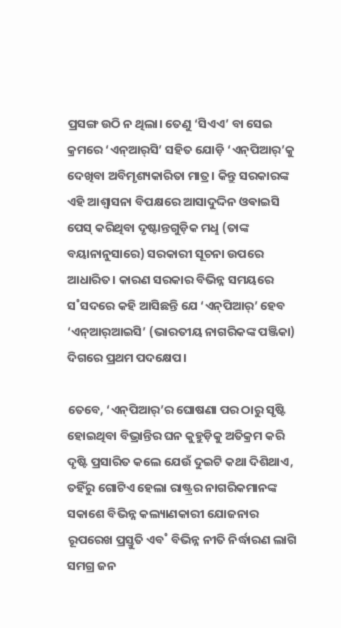ପ୍ରସଙ୍ଗ ଉଠି ନ ଥିଲା। ତେଣୁ ‘ସିଏଏ’ ବା ସେଇ କ୍ରମରେ ‘ଏନ୍‌ଆର୍‌ସି’ ସହିତ ଯୋଡ଼ି ‘ଏନ୍‌ପିଆର‌୍‌’କୁ ଦେଖିବା ଅବିମୃଶ୍ୟକାରିତା ମାତ୍ର। କିନ୍ତୁ ସରକାରଙ୍କ ଏହି ଆଶ୍ବାସନା ବିପକ୍ଷରେ ଆସାଦୁଦ୍ଦିନ ଓଵାଇସି ପେସ୍‌ କରିଥିବା ଦୃଷ୍ଟାନ୍ତଗୁଡ଼ିକ ମଧୢ (ତାଙ୍କ ବୟାନାନୁସାରେ) ସରକାରୀ ସୂଚନା ଉପରେ ଆଧାରିତ। କାରଣ ସରକାର ବିଭିନ୍ନ ସମୟରେ ସ˚ସଦରେ କହି ଆସିଛନ୍ତି ଯେ ‘ଏନ୍‌ପିଆର‌୍‌’ ହେବ ‘ଏନ୍‌ଆର‌୍‌ଆଇସି’ (ଭାରତୀୟ ନାଗରିକଙ୍କ ପଞ୍ଜିକା) ଦିଗରେ ପ୍ରଥମ ପଦକ୍ଷେପ।

ତେବେ, ‘ଏନ୍‌ପିଆର‌୍‌’ର ଘୋଷଣା ପର ଠାରୁ ସୃଷ୍ଟି ହୋଇଥିବା ବିଭ୍ରାନ୍ତିର ଘନ କୁହୁଡ଼ିକୁ ଅତିକ୍ରମ କରି ଦୃଷ୍ଟି ପ୍ରସାରିତ କଲେ ଯେଉଁ ଦୁଇଟି କଥା ଦିଶିଥାଏ, ତହିଁରୁ ଗୋଟିଏ ହେଲା ରାଷ୍ଟ୍ରର ନାଗରିକମାନଙ୍କ ସକାଶେ ବିଭିନ୍ନ କଲ୍ୟାଣକାରୀ ଯୋଜନାର ରୂପରେଖ ପ୍ରସ୍ତୁତି ଏବ˚ ବିଭିନ୍ନ ନୀତି ନିର୍ଦ୍ଧାରଣ ଲାଗି ସମଗ୍ର ଜନ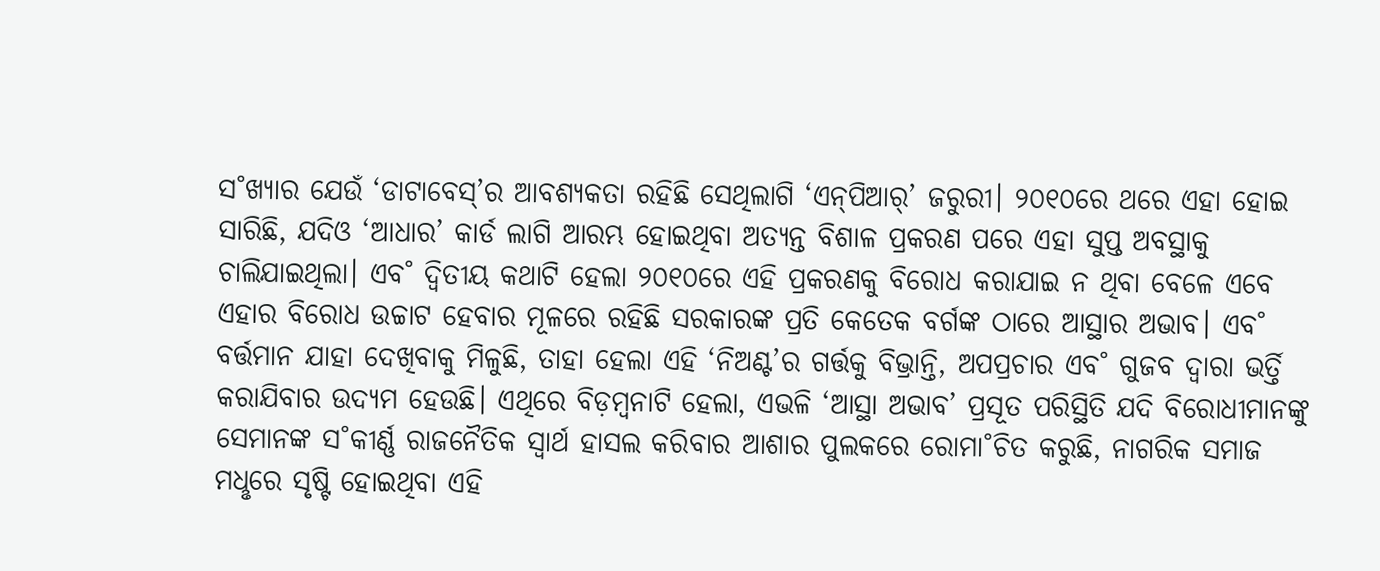ସ˚ଖ୍ୟାର ଯେଉଁ ‘ଡାଟାବେସ୍‌’ର ଆବଶ୍ୟକତା ରହିଛି ସେଥିଲାଗି ‘ଏନ୍‌ପିଆର‌୍‌’ ଜରୁରୀ। ୨୦୧୦ରେ ଥରେ ଏହା ହୋଇ ସାରିଛି, ଯଦିଓ ‘ଆଧାର’ କାର୍ଡ ଲାଗି ଆରମ୍ଭ ହୋଇଥିବା ଅତ୍ୟନ୍ତ ବିଶାଳ ପ୍ରକରଣ ପରେ ଏହା ସୁପ୍ତ ଅବସ୍ଥାକୁ ଚାଲିଯାଇଥିଲା। ଏବ˚ ଦ୍ବିତୀୟ କଥାଟି ହେଲା ୨୦୧୦ରେ ଏହି ପ୍ରକରଣକୁ ବିରୋଧ କରାଯାଇ ନ ଥିବା ବେଳେ ଏବେ ଏହାର ବିରୋଧ ଉଚ୍ଚାଟ ହେବାର ମୂଳରେ ରହିଛି ସରକାରଙ୍କ ପ୍ରତି କେତେକ ବର୍ଗଙ୍କ ଠାରେ ଆସ୍ଥାର ଅଭାବ। ଏବ˚ ବର୍ତ୍ତମାନ ଯାହା ଦେଖିବାକୁ ମିଳୁଛି, ତାହା ହେଲା ଏହି ‘ନିଅଣ୍ଟ’ର ଗର୍ତ୍ତକୁ ବିଭ୍ରାନ୍ତି, ଅପପ୍ରଚାର ଏବ˚ ଗୁଜବ ଦ୍ବାରା ଭର୍ତ୍ତି କରାଯିବାର ଉଦ୍ୟମ ହେଉଛି। ଏଥିରେ ବିଡ଼ମ୍ବନାଟି ହେଲା, ଏଭଳି ‘ଆସ୍ଥା ଅଭାବ’ ପ୍ରସୂତ ପରିସ୍ଥିତି ଯଦି ବିରୋଧୀମାନଙ୍କୁ ସେମାନଙ୍କ ସ˚କୀର୍ଣ୍ଣ ରାଜନୈତିକ ସ୍ବାର୍ଥ ହାସଲ କରିବାର ଆଶାର ପୁଲକରେ ରୋମା˚ଚିତ କରୁଛି, ନାଗରିକ ସମାଜ ମଧୢରେ ସୃଷ୍ଟି ହୋଇଥିବା ଏହି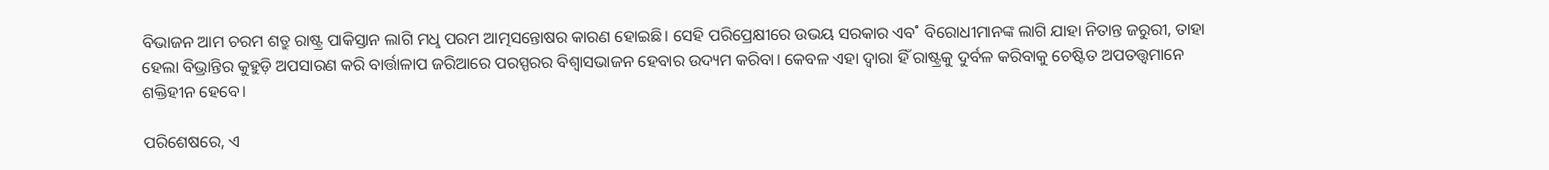ବିଭାଜନ ଆମ ଚରମ ଶତ୍ରୁ ରାଷ୍ଟ୍ର ପାକିସ୍ତାନ ଲାଗି ମଧୢ ପରମ ଆତ୍ମସନ୍ତୋଷର କାରଣ ହୋଇଛି। ସେହି ପରିପ୍ରେକ୍ଷୀରେ ଉଭୟ ସରକାର ଏବ˚ ବିରୋଧୀମାନଙ୍କ ଲାଗି ଯାହା ନିତାନ୍ତ ଜରୁରୀ, ତାହା ହେଲା ବିଭ୍ରାନ୍ତିର କୁହୁଡ଼ି ଅପସାରଣ କରି ବାର୍ତ୍ତାଳାପ ଜରିଆରେ ପରସ୍ପରର ବିଶ୍ବାସଭାଜନ ହେବାର ଉଦ୍ୟମ କରିବା। କେବଳ ଏହା ଦ୍ବାରା ହିଁ ରାଷ୍ଟ୍ରକୁ ଦୁର୍ବଳ କରିବାକୁ ଚେଷ୍ଟିତ ଅପତତ୍ତ୍ବମାନେ ଶକ୍ତିହୀନ ହେବେ।

ପରିଶେଷରେ, ଏ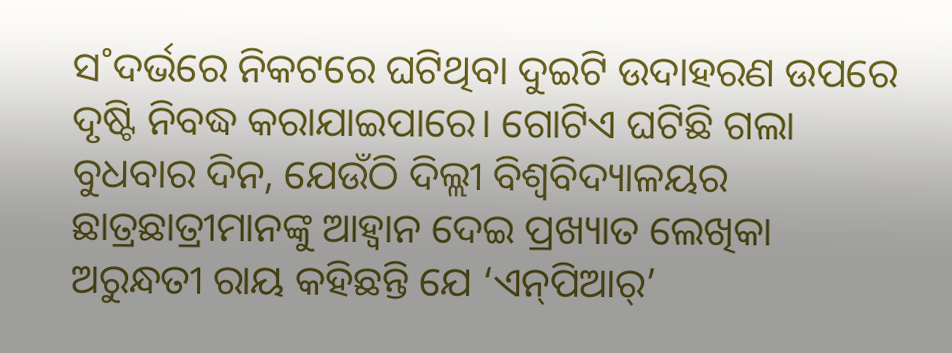ସ˚ଦର୍ଭରେ ନିକଟରେ ଘଟିଥିବା ଦୁଇଟି ଉଦାହରଣ ଉପରେ ଦୃଷ୍ଟି ନିବଦ୍ଧ କରାଯାଇପାରେ। ଗୋଟିଏ ଘଟିଛି ଗଲା ବୁଧବାର ଦିନ, ଯେଉଁଠି ଦିଲ୍ଲୀ ବିଶ୍ବବିଦ୍ୟାଳୟର ଛାତ୍ରଛାତ୍ରୀମାନଙ୍କୁ ଆହ୍ବାନ ଦେଇ ପ୍ରଖ୍ୟାତ ଲେଖିକା ଅରୁନ୍ଧତୀ ରାୟ କହିଛନ୍ତି ଯେ ‘ଏନ୍‌ପିଆର‌୍‌’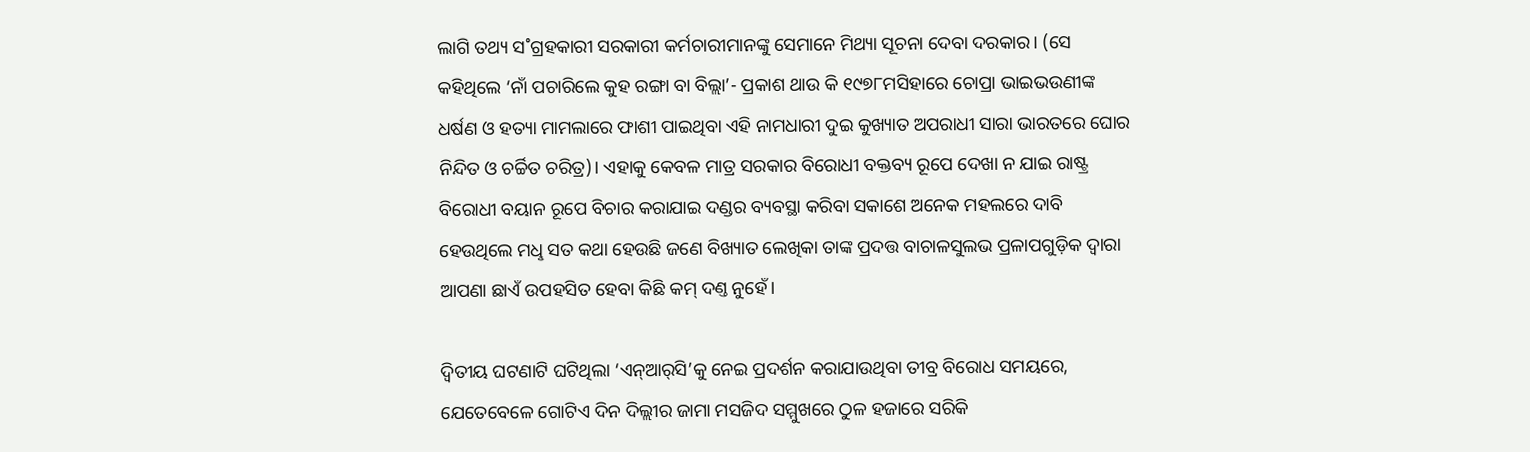ଲାଗି ତଥ୍ୟ ସ˚ଗ୍ରହକାରୀ ସରକାରୀ କର୍ମଚାରୀମାନଙ୍କୁ ସେମାନେ ମିଥ୍ୟା ସୂଚନା ଦେବା ଦରକାର। (ସେ କହିଥିଲେ ‘ନାଁ ପଚାରିଲେ କୁହ ରଙ୍ଗା ବା ବିଲ୍ଲା’- ପ୍ରକାଶ ଥାଉ କି ୧୯୭୮ମସିହାରେ ଚୋପ୍ରା ଭାଇଭଉଣୀଙ୍କ ଧର୍ଷଣ ଓ ହତ୍ୟା ମାମଲାରେ ଫାଶୀ ପାଇଥିବା ଏହି ନାମଧାରୀ ଦୁଇ କୁଖ୍ୟାତ ଅପରାଧୀ ସାରା ଭାରତରେ ଘୋର ନିନ୍ଦିତ ଓ ଚର୍ଚ୍ଚିତ ଚରିତ୍ର)। ଏହାକୁ କେବଳ ମାତ୍ର ସରକାର ବିରୋଧୀ ବକ୍ତବ୍ୟ ରୂପେ ଦେଖା ନ ଯାଇ ରାଷ୍ଟ୍ର ବିରୋଧୀ ବୟାନ ରୂପେ ବିଚାର କରାଯାଇ ଦଣ୍ଡର ବ୍ୟବସ୍ଥା କରିବା ସକାଶେ ଅନେକ ମହଲରେ ଦାବି ହେଉଥିଲେ ମଧୢ ସତ କଥା ହେଉଛି ଜଣେ ବିଖ୍ୟାତ ଲେଖିକା ତାଙ୍କ ପ୍ରଦତ୍ତ ବାଚାଳସୁଲଭ ପ୍ରଳାପଗୁଡ଼ିକ ଦ୍ବାରା ଆପଣା ଛାଏଁ ଉପହସିତ ହେବା କିଛି କମ୍‌ ଦଣ୍ତ ନୁହେଁ।

ଦ୍ବିତୀୟ ଘଟଣାଟି ଘଟିଥିଲା ‘ଏନ୍‌ଆର୍‌ସି’କୁ ନେଇ ପ୍ରଦର୍ଶନ କରାଯାଉଥିବା ତୀବ୍ର ବିରୋଧ ସମୟରେ, ଯେତେବେଳେ ଗୋଟିଏ ଦିନ ଦିଲ୍ଲୀର ଜାମା ମସଜିଦ ସମ୍ମୁଖରେ ଠୁଳ ହଜାରେ ସରିକି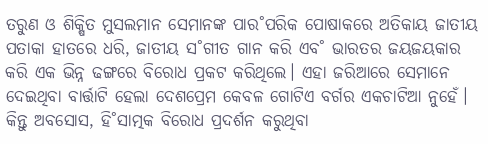ତରୁଣ ଓ ଶିକ୍ଷିତ ମୁସଲମାନ ସେମାନଙ୍କ ପାର˚ପରିକ ପୋଷାକରେ ଅତିକାୟ ଜାତୀୟ ପତାକା ହାତରେ ଧରି, ଜାତୀୟ ସ˚ଗୀତ ଗାନ କରି ଏବ˚ ଭାରତର ଜୟଜୟକାର କରି ଏକ ଭିନ୍ନ ଢଙ୍ଗରେ ବିରୋଧ ପ୍ରକଟ କରିଥିଲେ। ଏହା ଜରିଆରେ ସେମାନେ ଦେଇଥିବା ବାର୍ତ୍ତାଟି ହେଲା ଦେଶପ୍ରେମ କେବଳ ଗୋଟିଏ ବର୍ଗର ଏକଚାଟିଆ ନୁହେଁ। କିନ୍ତୁ ଅବସୋସ, ହି˚ସାତ୍ମକ ବିରୋଧ ପ୍ରଦର୍ଶନ କରୁଥିବା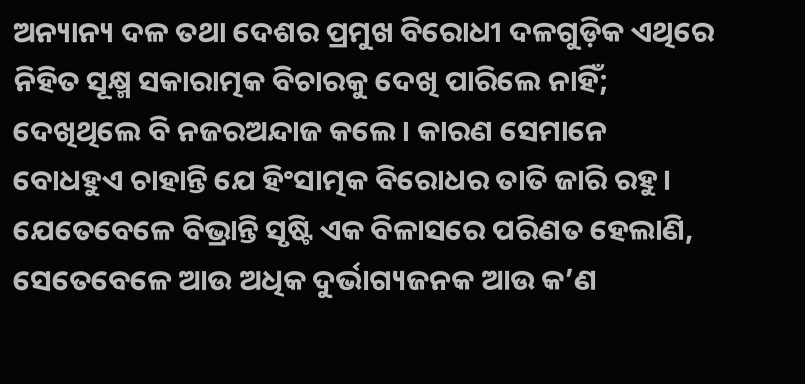ଅନ୍ୟାନ୍ୟ ଦଳ ତଥା ଦେଶର ପ୍ରମୁଖ ବିରୋଧୀ ଦଳଗୁଡ଼ିକ ଏଥିରେ ନିହିତ ସୂକ୍ଷ୍ମ ସକାରାତ୍ମକ ବିଚାରକୁ ଦେଖି ପାରିଲେ ନାହିଁ; ଦେଖିଥିଲେ ବି ନଜରଅନ୍ଦାଜ କଲେ। କାରଣ ସେମାନେ ବୋଧହୁଏ ଚାହାନ୍ତି ଯେ ହିଂସାତ୍ମକ ବିରୋଧର ତାତି ଜାରି ରହୁ। ଯେତେବେଳେ ବିଭ୍ରାନ୍ତି ସୃଷ୍ଟି ଏକ ବିଳାସରେ ପରିଣତ ହେଲାଣି, ସେତେବେଳେ ଆଉ ଅଧିକ ଦୁର୍ଭାଗ୍ୟଜନକ ଆଉ କ’ଣ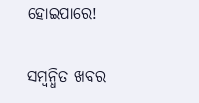ହୋଇପାରେ!

ସମ୍ବନ୍ଧିତ ଖବର